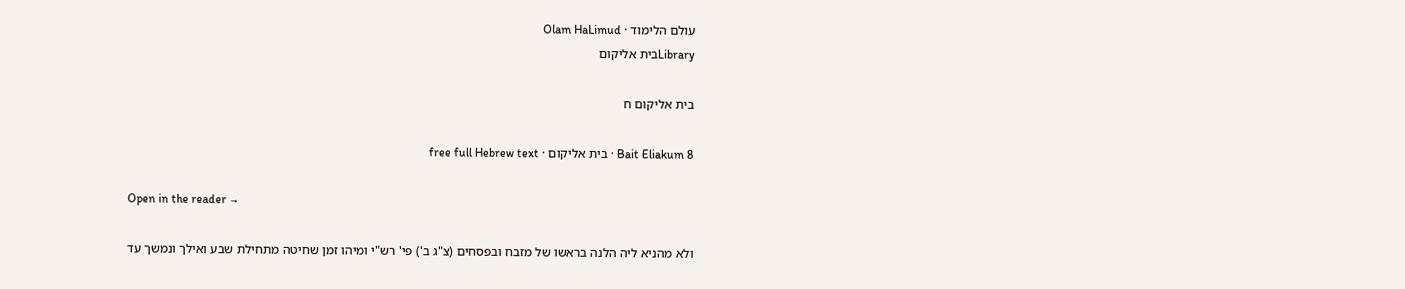עולם הלימוד · Olam HaLimud
Libraryבית אליקום

בית אליקום ח

Bait Eliakum 8 · בית אליקום · free full Hebrew text

Open in the reader →

ולא מהניא ליה הלנה בראשו של מזבח ובפסחים (צ"ג ב') פי' רש"י ומיהו זמן שחיטה מתחילת שבע ואילך ונמשך עד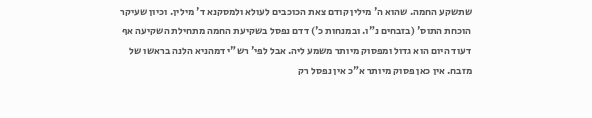שתשקע החמה. שהוא ה' מילין קודם צאת הכוכבים לעולא ולמסקנא ד' מילין. וכיון שעיקר הוכחת התוס' (בזבחים נ"ו. ובמנחות כ') דדם נפסל בשקיעת החמה מתחילת השקיעה אף דעוד היום הוא גדול ומפסוק מיותר משמע ליה. אבל לפי' רש"י דמהניא הלנה בראשו של מזבח. אין כאן פסוק מיותר א"כ אין נפסל רק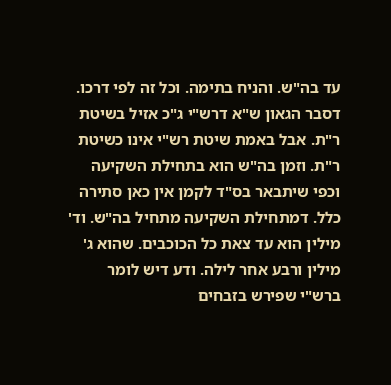עד בה"ש. והניח בתימה. וכל זה לפי דרכו. דסבר הגאון ש"א דרש"י ג"כ אזיל בשיטת ר"ת. אבל באמת שיטת רש"י אינו כשיטת ר"ת. וזמן בה"ש הוא בתחילת השקיעה וכפי שיתבאר בס"ד לקמן אין כאן סתירה כלל. דמתחילת השקיעה מתחיל בה"ש. וד' מילין הוא עד צאת כל הכוכבים. שהוא ג' מילין ורבע אחר לילה. ודע דיש לומר ברש"י שפירש בזבחים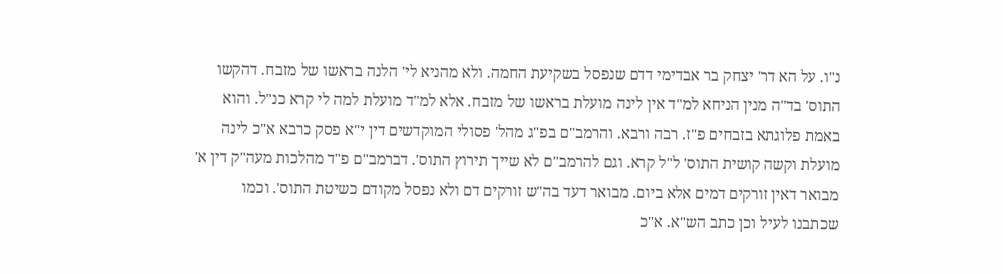נ"ו. על הא דר' יצחק בר אבדימי דדם שנפסל בשקיעת החמה. ולא מהניא לי' הלנה בראשו של מזבח. דהקשו התוס' בד"ה מנין הניחא למ"ד אין לינה מועלת בראשו של מזבח. אלא למ"ד מועלת למה לי קרא כנ"ל. והוא באמת פלוגתא בזבחים פ"ז. רבה ורבא. והרמב"ם בפ"ג מהל' פסולי המוקדשים דין י"א פסק כרבא א"כ לינה מועלת וקשה קושית התוס' ל"ל קרא. וגם להרמב"ם לא שייך תירוץ התוס'. דברמב"ם פ"ד מהלכות מעה"ק דין א' מבואר דאין זורקים דמים אלא ביום. מבואר דעד בה"ש זורקים דם ולא נפסל מקודם כשיטת התוס'. וכמו שכתבנו לעיל וכן כתב הש"א. א"כ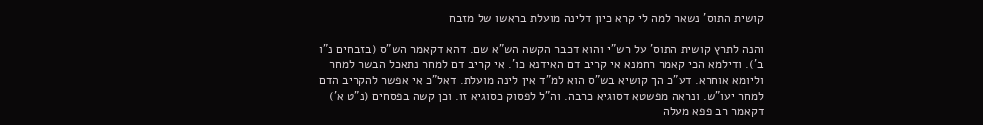קושית התוס' נשאר למה לי קרא כיון דלינה מועלת בראשו של מזבח

והנה לתרץ קושית התוס' על רש"י והוא דכבר הקשה הש"א שם. דהא דקאמר הש"ס (בזבחים נ"ו ב'). ודילמא הכי קאמר רחמנא אי קריב דם האידנא כו'. אי קריב דם למחר נתאכל הבשר למחר וליומא אוחרא. דע"כ הך קושיא בש"ס הוא למ"ד אין לינה מועלת. דאל"כ אי אפשר להקריב הדם למחר יעו"ש. ונראה מפשטא דסוגיא כרבה. וה"ל לפסוק כסוגיא זו. וכן קשה בפסחים (נ"ט א') דקאמר רב פפא מעלה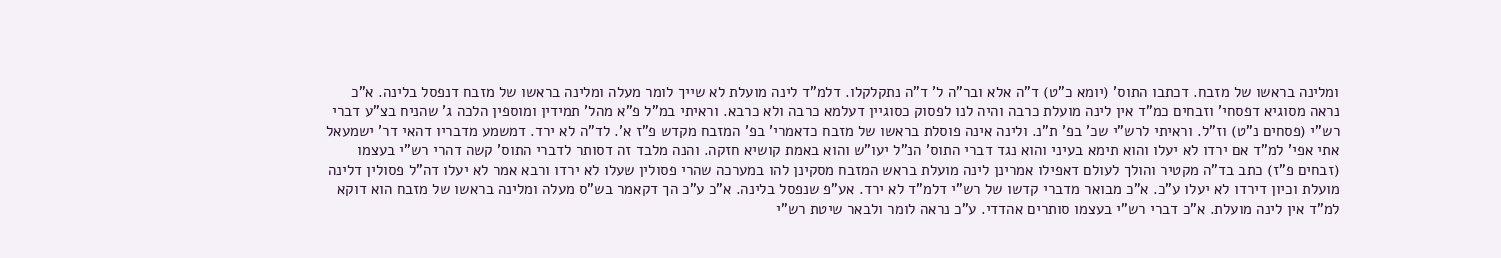ומלינה בראשו של מזבח. דכתבו התוס' (יומא כ"ט) ד"ה אלא ובר"ה ל' ד"ה נתקלקלו. דלמ"ד לינה מועלת לא שייך לומר מעלה ומלינה בראשו של מזבח דנפסל בלינה. א"כ נראה מסוגיא דפסחי' וזבחים כמ"ד אין לינה מועלת כרבה והיה לנו לפסוק כסוגיין דעלמא כרבה ולא כרבא. וראיתי במ"ל פ"א מהל' תמידין ומוספין הלכה ג' שהניח בצ"ע דברי רש"י (פסחים נ"ט) וז"ל. וראיתי לרש"י שכ' בפ' ת"נ. ולינה אינה פוסלת בראשו של מזבח כדאמרי' בפ' המזבח מקדש פ"ז א'. לד"ה לא ירד. דמשמע מדבריו דהאי דר' ישמעאל אתי אפי' למ"ד אם ירדו לא יעלו והוא תימא בעיני והוא נגד דברי התוס' הנ"ל יעו"ש והוא באמת קושיא חזקה. והנה מלבד זה דסותר לדברי התוס' קשה דהרי רש"י בעצמו (זבחים פ"ז) כתב בד"ה מקטיר והולך לעולם דאפילו אמרינן לינה מועלת בראש המזבח מסקינן להו במערכה שהרי פסולין שעלו לא ירדו ורבא אמר לא יעלו דה"ל פסולין דלינה מועלת וכיון דירדו לא יעלו ע"כ. א"כ מבואר מדברי קדשו של רש"י דלמ"ד לא ירד. אע"פ שנפסל בלינה. א"כ ע"כ הך דקאמר בש"ס מעלה ומלינה בראשו של מזבח הוא דוקא למ"ד אין לינה מועלת. א"כ דברי רש"י בעצמו סותרים אהדדי. ע"כ נראה לומר ולבאר שיטת רש"י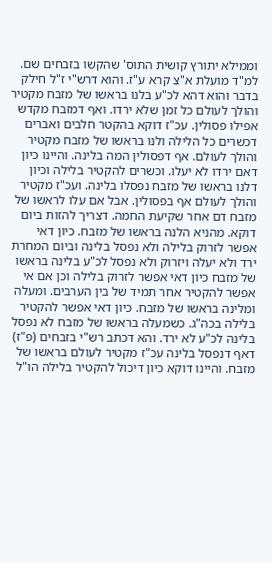וממילא יתורץ קושית התוס' שהקשו בזבחים שם. למ"ד מועלת א"צ קרא ע"ז. והוא דרש"י ז"ל חילק בדבר והוא דהא לכ"ע בלנו בראשו של מזבח מקטיר והולך לעולם כל זמן שלא ירדו. ואף דמזבח מקדש אפילו פסולין. עכ"ז דוקא בהקטר חלבים ואברים דכשרים כל הלילה ולנו בראשו של מזבח מקטיר והולך לעולם. אף דפסולין המה בלינה. והיינו כיון דאם ירדו לא יעלו. וכשרים להקטיר בלילה וכיון דלנו בראשו של מזבח נפסלו בלינה. ועכ"ז מקטיר והולך לעולם אף בפסולין. אבל אם עלו לראשו של מזבח דם אחר שקיעת החמה. דצריך להזות ביום דוקא. מהניא הלנה בראשו של מזבח. כיון דאי אפשר לזרוק בלילה ולא נפסל בלינה וביום המחרת ירד ולא יעלה ויזרוק ולא נפסל לכ"ע בלינה בראשו של מזבח כיון דאי אפשר לזרוק בלילה וכן אם אי אפשר להקטיר אחר תמיד של בין הערבים. ומעלה ומלינה בראשו של מזבח. כיון דאי אפשר להקטיר בלילה בכה"ג. כשמעלה בראשו של מזבח לא נפסל בלינה לכ"ע לא ירד. והא דכתב רש"י בזבחים (פ"ז) דאף דנפסל בלינה עכ"ז מקטיר לעולם בראשו של מזבח. והיינו דוקא כיון דיכול להקטיר בלילה הו"ל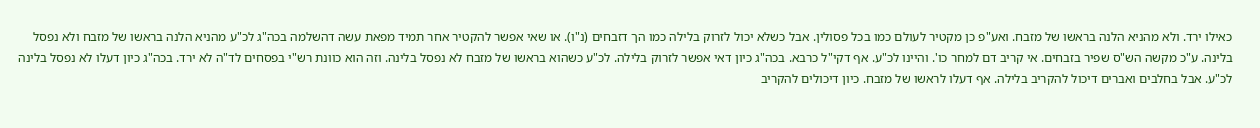כאילו ירד. ולא מהניא הלנה בראשו של מזבח. ואע"פ כן מקטיר לעולם כמו בכל פסולין. אבל כשלא יכול לזרוק בלילה כמו הך דזבחים (נ"ו). או שאי אפשר להקטיר אחר תמיד מפאת עשה דהשלמה בכה"ג לכ"ע מהניא הלנה בראשו של מזבח ולא נפסל בלינה. ע"כ מקשה הש"ס שפיר בזבחים. אי קריב דם למחר כו'. והיינו לכ"ע. אף דקי"ל כרבא. בכה"ג כיון דאי אפשר לזרוק בלילה. לכ"ע כשהוא בראשו של מזבח לא נפסל בלינה. וזה הוא כוונת רש"י בפסחים לד"ה לא ירד. בכה"ג כיון דעלו לא נפסל בלינה לכ"ע. אבל בחלבים ואברים דיכול להקריב בלילה. אף דעלו לראשו של מזבח. כיון דיכולים להקריב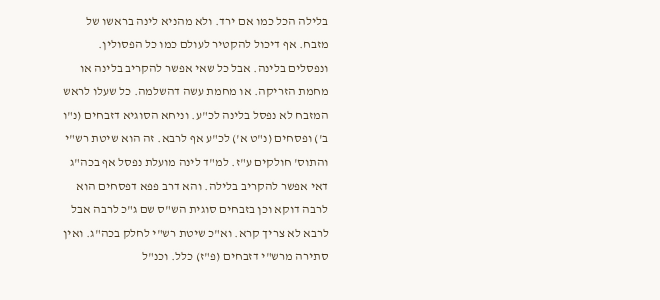בלילה הכל כמו אם ירד. ולא מהניא לינה בראשו של מזבח. אף דיכול להקטיר לעולם כמו כל הפסולין. ונפסלים בלינה. אבל כל שאי אפשר להקריב בלינה או מחמת הזריקה. או מחמת עשה דהשלמה. כל שעלו לראש המזבח לא נפסל בלינה לכ"ע. וניחא הסוגיא דזבחים (נ"ו ב') ופסחים (נ"ט א') לכ"ע אף לרבא. זה הוא שיטת רש"י והתוס' חולקים ע"ז. למ"ד לינה מועלת נפסל אף בכה"ג דאי אפשר להקריב בלילה. והא דרב פפא דפסחים הוא לרבה דוקא וכן בזבחים סוגית הש"ס שם ג"כ לרבה אבל לרבא לא צריך קרא. וא"כ שיטת רש"י לחלק בכה"ג. ואין סתירה מרש"י דזבחים (פ"ז) כלל. וכנ"ל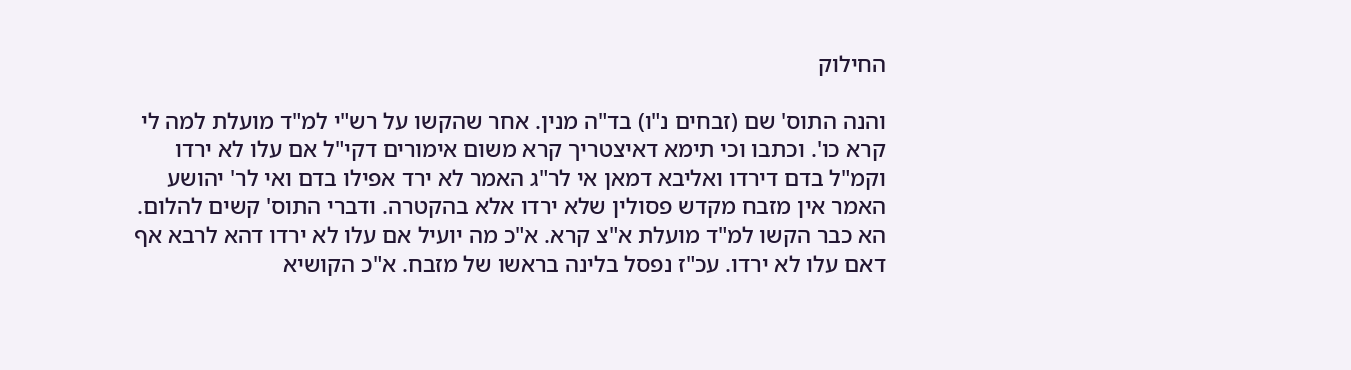החילוק

והנה התוס' שם (זבחים נ"ו) בד"ה מנין. אחר שהקשו על רש"י למ"ד מועלת למה לי קרא כו'. וכתבו וכי תימא דאיצטריך קרא משום אימורים דקי"ל אם עלו לא ירדו וקמ"ל בדם דירדו ואליבא דמאן אי לר"ג האמר לא ירד אפילו בדם ואי לר' יהושע האמר אין מזבח מקדש פסולין שלא ירדו אלא בהקטרה. ודברי התוס' קשים להלום. הא כבר הקשו למ"ד מועלת א"צ קרא. א"כ מה יועיל אם עלו לא ירדו דהא לרבא אף דאם עלו לא ירדו. עכ"ז נפסל בלינה בראשו של מזבח. א"כ הקושיא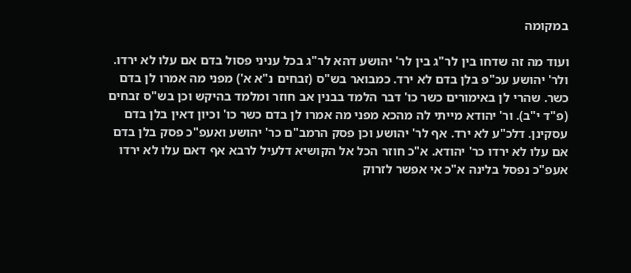במקומה

ועוד מה זה שדחו בין לר"ג בין לר' יהושע דהא לר"ג בכל עניני פסול בדם אם עלו לא ירדו. ולר' יהושע עכ"פ בלן בדם לא ירד. כמבואר בש"ס (זבחים נ"א א') מפני מה אמרו לן בדם כשר. שהרי לן באימורים כשר כו' דבר הלמד בבנין אב חוזר ומלמד בהיקש וכן בש"ס זבחים (פ"ד י"ב). ור' יהודא מייתי לה מהכא מפני מה אמרו לן בדם כשר כו' וכיון דאין בלן בדם עסקינן. דלכ"ע לא ירד. אף לר' יהושע וכן פסק הרמב"ם כר' יהושע ואעפ"כ פסק בלן בדם אם עלו לא ירדו כר' יהודא. א"כ חוזר הכל אל הקושיא דלעיל לרבא אף דאם עלו לא ירדו אעפ"כ נפסל בלינה א"כ אי אפשר לזרוק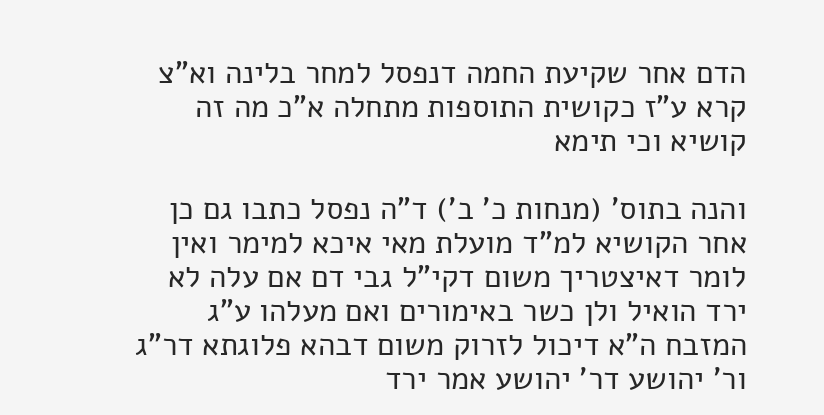הדם אחר שקיעת החמה דנפסל למחר בלינה וא"צ קרא ע"ז כקושית התוספות מתחלה א"כ מה זה קושיא וכי תימא

והנה בתוס' (מנחות כ' ב') ד"ה נפסל כתבו גם כן אחר הקושיא למ"ד מועלת מאי איכא למימר ואין לומר דאיצטריך משום דקי"ל גבי דם אם עלה לא ירד הואיל ולן כשר באימורים ואם מעלהו ע"ג המזבח ה"א דיכול לזרוק משום דבהא פלוגתא דר"ג ור' יהושע דר' יהושע אמר ירד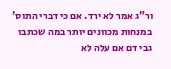ור"ג אמר לא ירד. אם כי דברי התוס' במנחות מכוונים יותר במה שכתבו גבי דם אם עלה לא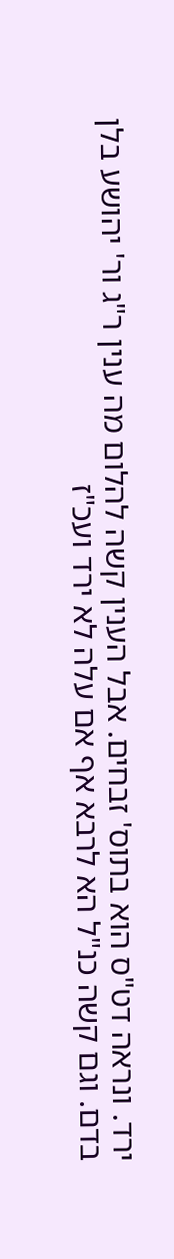ירד. ונראה דט"ס הוא בתוס' זבחים. אבל הענין קשה להלום מה ענין ר"ג ור' יהושע בלן בדם. וגם קשה כנ"ל הא לרבא אף אם עלה לא ירד ועכ"ז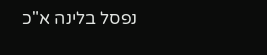נפסל בלינה א"כ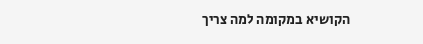הקושיא במקומה למה צריך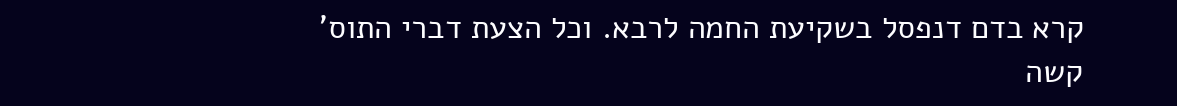קרא בדם דנפסל בשקיעת החמה לרבא. וכל הצעת דברי התוס' קשה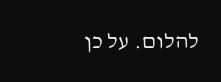להלום. על כן